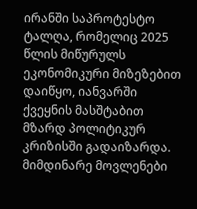ირანში საპროტესტო ტალღა, რომელიც 2025 წლის მიწურულს ეკონომიკური მიზეზებით დაიწყო, იანვარში ქვეყნის მასშტაბით მზარდ პოლიტიკურ კრიზისში გადაიზარდა. მიმდინარე მოვლენები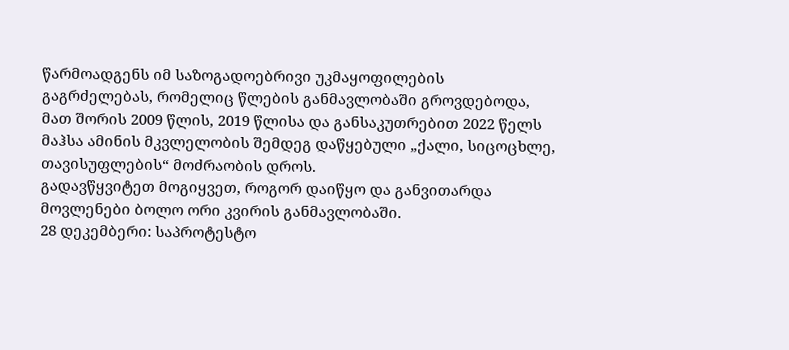წარმოადგენს იმ საზოგადოებრივი უკმაყოფილების გაგრძელებას, რომელიც წლების განმავლობაში გროვდებოდა, მათ შორის 2009 წლის, 2019 წლისა და განსაკუთრებით 2022 წელს მაჰსა ამინის მკვლელობის შემდეგ დაწყებული „ქალი, სიცოცხლე, თავისუფლების“ მოძრაობის დროს.
გადავწყვიტეთ მოგიყვეთ, როგორ დაიწყო და განვითარდა მოვლენები ბოლო ორი კვირის განმავლობაში.
28 დეკემბერი: საპროტესტო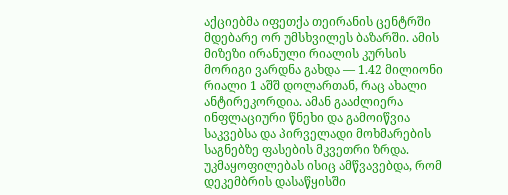აქციებმა იფეთქა თეირანის ცენტრში მდებარე ორ უმსხვილეს ბაზარში. ამის მიზეზი ირანული რიალის კურსის მორიგი ვარდნა გახდა — 1.42 მილიონი რიალი 1 აშშ დოლართან, რაც ახალი ანტირეკორდია. ამან გააძლიერა ინფლაციური წნეხი და გამოიწვია საკვებსა და პირველადი მოხმარების საგნებზე ფასების მკვეთრი ზრდა. უკმაყოფილებას ისიც ამწვავებდა, რომ დეკემბრის დასაწყისში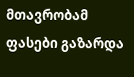მთავრობამ ფასები გაზარდა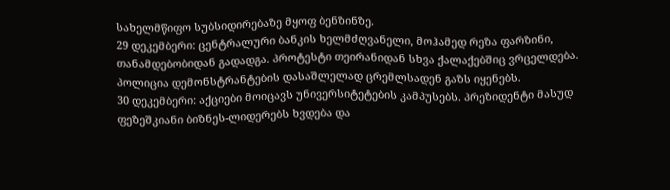სახელმწიფო სუბსიდირებაზე მყოფ ბენზინზე.
29 დეკემბერი: ცენტრალური ბანკის ხელმძღვანელი, მოჰამედ რეზა ფარზინი, თანამდებობიდან გადადგა. პროტესტი თეირანიდან სხვა ქალაქებშიც ვრცელდება. პოლიცია დემონსტრანტების დასაშლელად ცრემლსადენ გაზს იყენებს.
30 დეკემბერი: აქციები მოიცავს უნივერსიტეტების კამპუსებს. პრეზიდენტი მასუდ ფეზეშკიანი ბიზნეს-ლიდერებს ხვდება და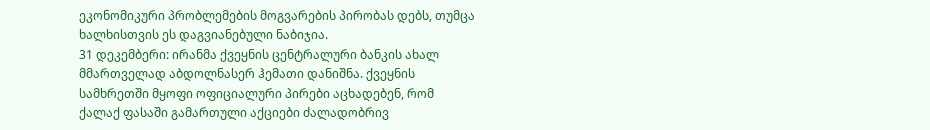ეკონომიკური პრობლემების მოგვარების პირობას დებს, თუმცა ხალხისთვის ეს დაგვიანებული ნაბიჯია.
31 დეკემბერი: ირანმა ქვეყნის ცენტრალური ბანკის ახალ მმართველად აბდოლნასერ ჰემათი დანიშნა. ქვეყნის სამხრეთში მყოფი ოფიციალური პირები აცხადებენ, რომ ქალაქ ფასაში გამართული აქციები ძალადობრივ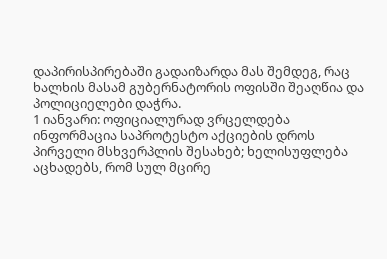დაპირისპირებაში გადაიზარდა მას შემდეგ, რაც ხალხის მასამ გუბერნატორის ოფისში შეაღწია და პოლიციელები დაჭრა.
1 იანვარი: ოფიციალურად ვრცელდება ინფორმაცია საპროტესტო აქციების დროს პირველი მსხვერპლის შესახებ; ხელისუფლება აცხადებს, რომ სულ მცირე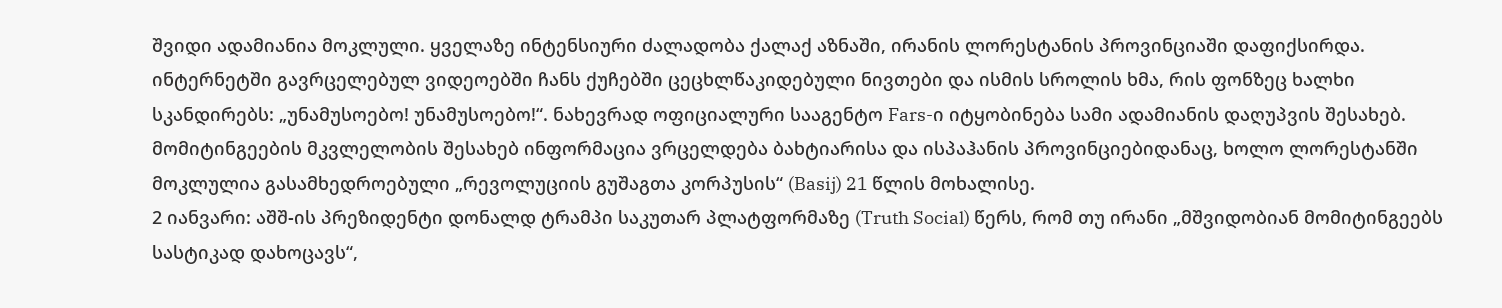შვიდი ადამიანია მოკლული. ყველაზე ინტენსიური ძალადობა ქალაქ აზნაში, ირანის ლორესტანის პროვინციაში დაფიქსირდა. ინტერნეტში გავრცელებულ ვიდეოებში ჩანს ქუჩებში ცეცხლწაკიდებული ნივთები და ისმის სროლის ხმა, რის ფონზეც ხალხი სკანდირებს: „უნამუსოებო! უნამუსოებო!“. ნახევრად ოფიციალური სააგენტო Fars-ი იტყობინება სამი ადამიანის დაღუპვის შესახებ. მომიტინგეების მკვლელობის შესახებ ინფორმაცია ვრცელდება ბახტიარისა და ისპაჰანის პროვინციებიდანაც, ხოლო ლორესტანში მოკლულია გასამხედროებული „რევოლუციის გუშაგთა კორპუსის“ (Basij) 21 წლის მოხალისე.
2 იანვარი: აშშ-ის პრეზიდენტი დონალდ ტრამპი საკუთარ პლატფორმაზე (Truth Social) წერს, რომ თუ ირანი „მშვიდობიან მომიტინგეებს სასტიკად დახოცავს“,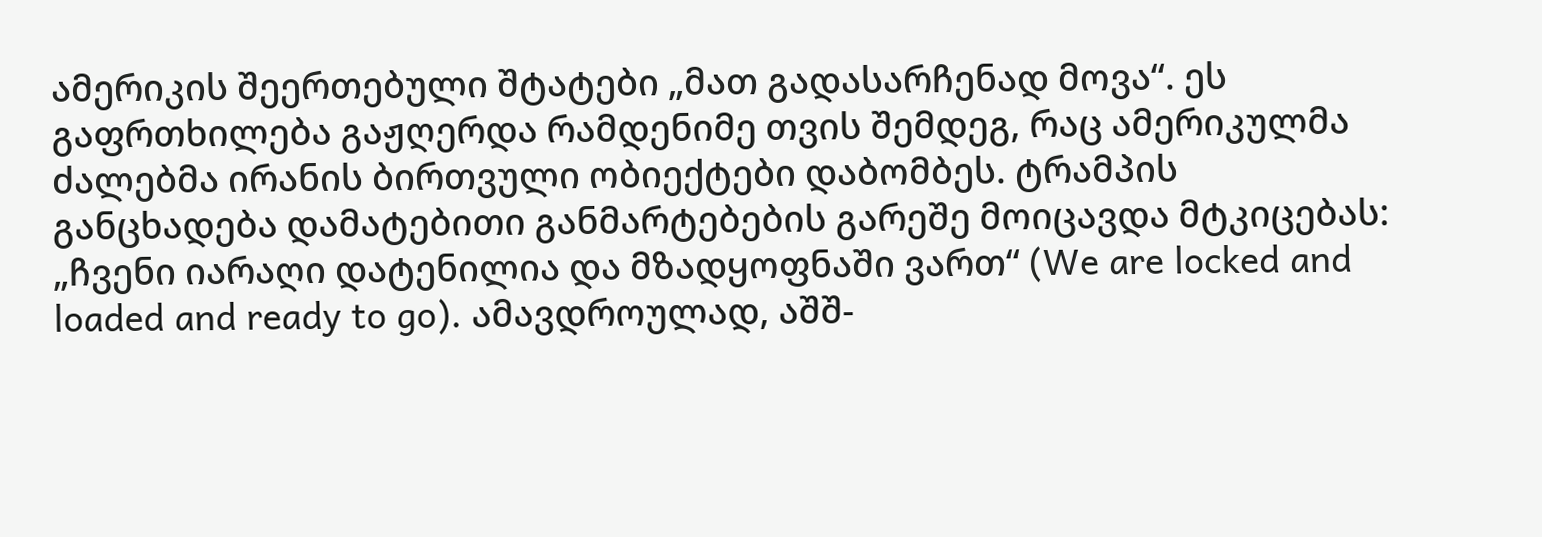ამერიკის შეერთებული შტატები „მათ გადასარჩენად მოვა“. ეს გაფრთხილება გაჟღერდა რამდენიმე თვის შემდეგ, რაც ამერიკულმა ძალებმა ირანის ბირთვული ობიექტები დაბომბეს. ტრამპის განცხადება დამატებითი განმარტებების გარეშე მოიცავდა მტკიცებას: „ჩვენი იარაღი დატენილია და მზადყოფნაში ვართ“ (We are locked and loaded and ready to go). ამავდროულად, აშშ-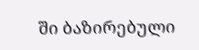ში ბაზირებული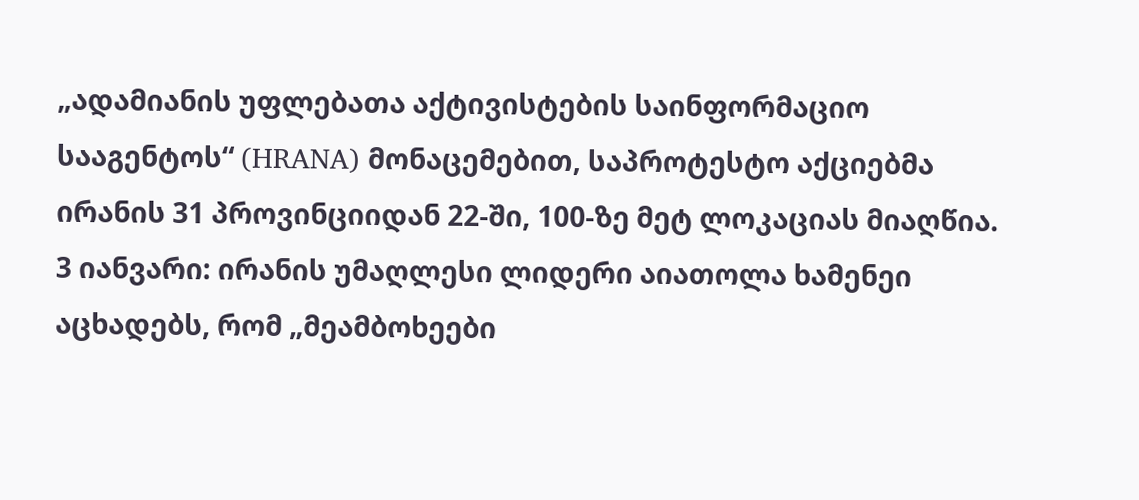„ადამიანის უფლებათა აქტივისტების საინფორმაციო სააგენტოს“ (HRANA) მონაცემებით, საპროტესტო აქციებმა ირანის 31 პროვინციიდან 22-ში, 100-ზე მეტ ლოკაციას მიაღწია.
3 იანვარი: ირანის უმაღლესი ლიდერი აიათოლა ხამენეი აცხადებს, რომ „მეამბოხეები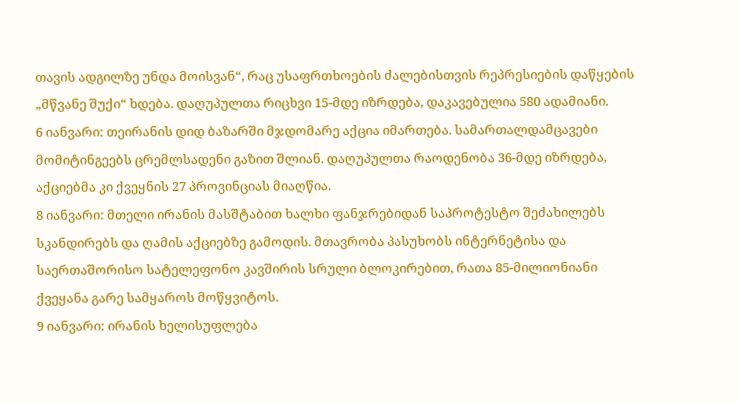თავის ადგილზე უნდა მოისვან“, რაც უსაფრთხოების ძალებისთვის რეპრესიების დაწყების „მწვანე შუქი“ ხდება. დაღუპულთა რიცხვი 15-მდე იზრდება, დაკავებულია 580 ადამიანი.
6 იანვარი: თეირანის დიდ ბაზარში მჯდომარე აქცია იმართება. სამართალდამცავები მომიტინგეებს ცრემლსადენი გაზით შლიან. დაღუპულთა რაოდენობა 36-მდე იზრდება, აქციებმა კი ქვეყნის 27 პროვინციას მიაღწია.
8 იანვარი: მთელი ირანის მასშტაბით ხალხი ფანჯრებიდან საპროტესტო შეძახილებს სკანდირებს და ღამის აქციებზე გამოდის. მთავრობა პასუხობს ინტერნეტისა და საერთაშორისო სატელეფონო კავშირის სრული ბლოკირებით, რათა 85-მილიონიანი ქვეყანა გარე სამყაროს მოწყვიტოს.
9 იანვარი: ირანის ხელისუფლება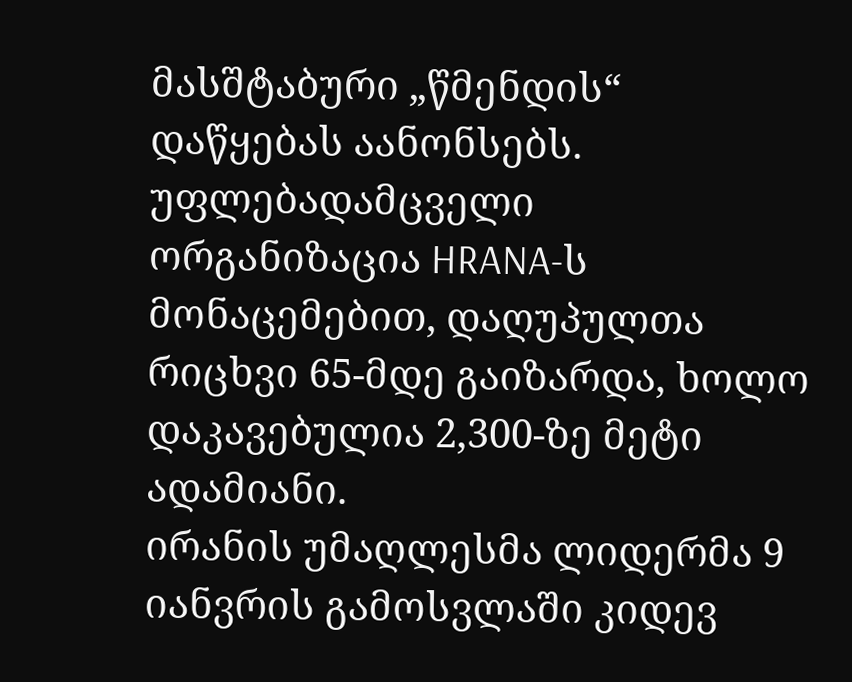მასშტაბური „წმენდის“ დაწყებას აანონსებს. უფლებადამცველი ორგანიზაცია HRANA-ს მონაცემებით, დაღუპულთა რიცხვი 65-მდე გაიზარდა, ხოლო დაკავებულია 2,300-ზე მეტი ადამიანი.
ირანის უმაღლესმა ლიდერმა 9 იანვრის გამოსვლაში კიდევ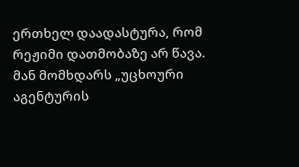ერთხელ დაადასტურა, რომ რეჟიმი დათმობაზე არ წავა. მან მომხდარს „უცხოური აგენტურის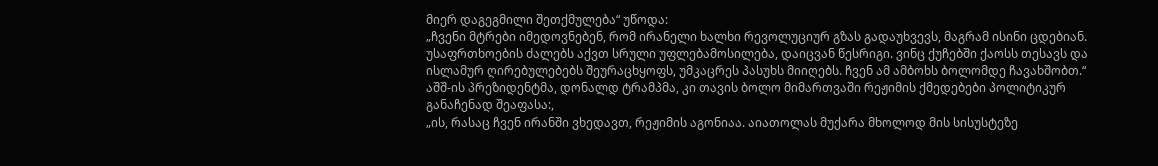მიერ დაგეგმილი შეთქმულება“ უწოდა:
„ჩვენი მტრები იმედოვნებენ, რომ ირანელი ხალხი რევოლუციურ გზას გადაუხვევს, მაგრამ ისინი ცდებიან. უსაფრთხოების ძალებს აქვთ სრული უფლებამოსილება, დაიცვან წესრიგი. ვინც ქუჩებში ქაოსს თესავს და ისლამურ ღირებულებებს შეურაცხყოფს, უმკაცრეს პასუხს მიიღებს. ჩვენ ამ ამბოხს ბოლომდე ჩავახშობთ.“
აშშ-ის პრეზიდენტმა, დონალდ ტრამპმა, კი თავის ბოლო მიმართვაში რეჟიმის ქმედებები პოლიტიკურ განაჩენად შეაფასა:,
„ის, რასაც ჩვენ ირანში ვხედავთ, რეჟიმის აგონიაა. აიათოლას მუქარა მხოლოდ მის სისუსტეზე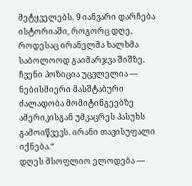მეტყველებს. 9 იანვარი დარჩება ისტორიაში, როგორც დღე, როდესაც ირანელმა ხალხმა საბოლოოდ გაიმარჯვა შიშზე. ჩვენი პოზიცია უცვლელია — ნებისმიერი მასშტაბური ძალადობა მომიტინგეებზე ამერიკისგან უმკაცრეს პასუხს გამოიწვევს. ირანი თავისუფალი იქნება.“
დღეს მსოფლიო ელოდება —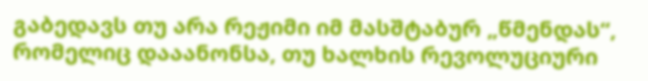გაბედავს თუ არა რეჟიმი იმ მასშტაბურ „წმენდას“, რომელიც დააანონსა, თუ ხალხის რევოლუციური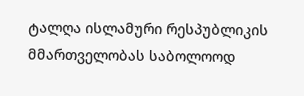ტალღა ისლამური რესპუბლიკის მმართველობას საბოლოოდ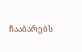ჩააბარებს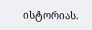ისტორიას.